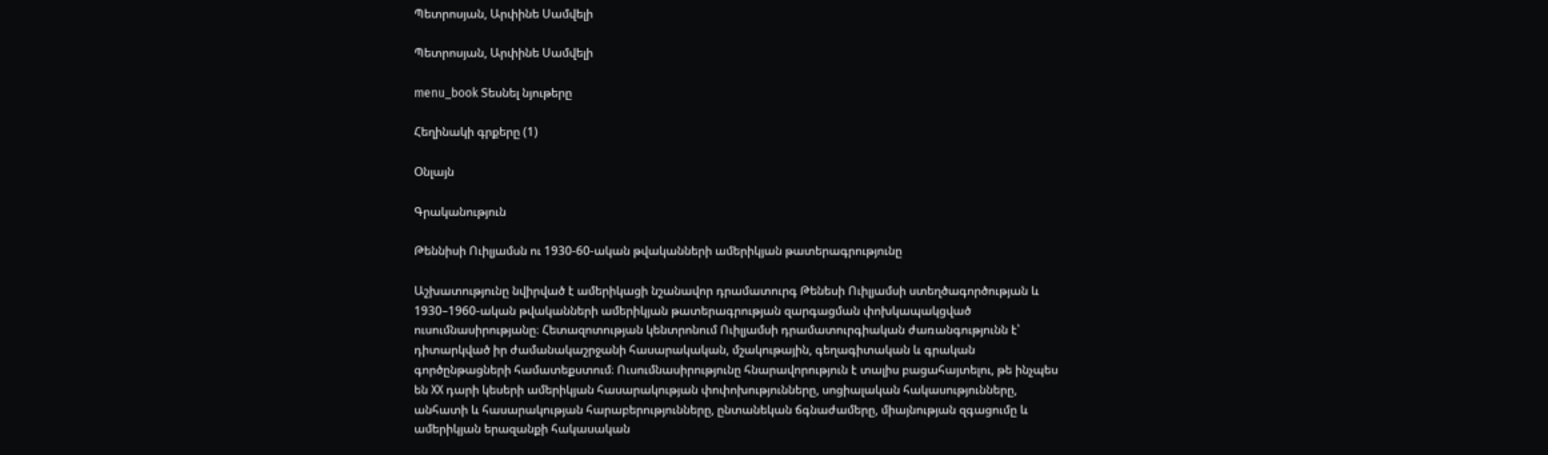Պետրոսյան, Արփինե Սամվելի

Պետրոսյան, Արփինե Սամվելի

menu_book Տեսնել նյութերը

Հեղինակի գրքերը (1)

Օնլայն

Գրականություն

Թեննիսի Ուիլյամսն ու 1930-60-ական թվականների ամերիկյան թատերագրությունը

Աշխատությունը նվիրված է ամերիկացի նշանավոր դրամատուրգ Թենեսի Ուիլյամսի ստեղծագործության և 1930–1960-ական թվականների ամերիկյան թատերագրության զարգացման փոխկապակցված ուսումնասիրությանը։ Հետազոտության կենտրոնում Ուիլյամսի դրամատուրգիական ժառանգությունն է՝ դիտարկված իր ժամանակաշրջանի հասարակական, մշակութային, գեղագիտական և գրական գործընթացների համատեքստում։ Ուսումնասիրությունը հնարավորություն է տալիս բացահայտելու, թե ինչպես են XX դարի կեսերի ամերիկյան հասարակության փոփոխությունները, սոցիալական հակասությունները, անհատի և հասարակության հարաբերությունները, ընտանեկան ճգնաժամերը, միայնության զգացումը և ամերիկյան երազանքի հակասական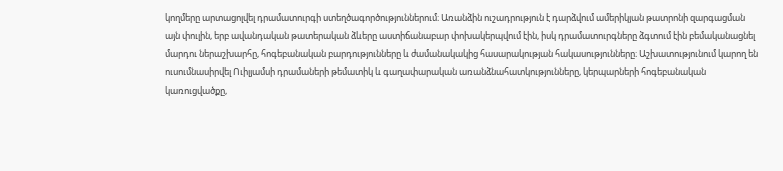կողմերը արտացոլվել դրամատուրգի ստեղծագործություններում։ Առանձին ուշադրություն է դարձվում ամերիկյան թատրոնի զարգացման այն փուլին, երբ ավանդական թատերական ձևերը աստիճանաբար փոխակերպվում էին, իսկ դրամատուրգները ձգտում էին բեմականացնել մարդու ներաշխարհը, հոգեբանական բարդությունները և ժամանակակից հասարակության հակասությունները։ Աշխատությունում կարող են ուսումնասիրվել Ուիլյամսի դրամաների թեմատիկ և գաղափարական առանձնահատկությունները, կերպարների հոգեբանական կառուցվածքը,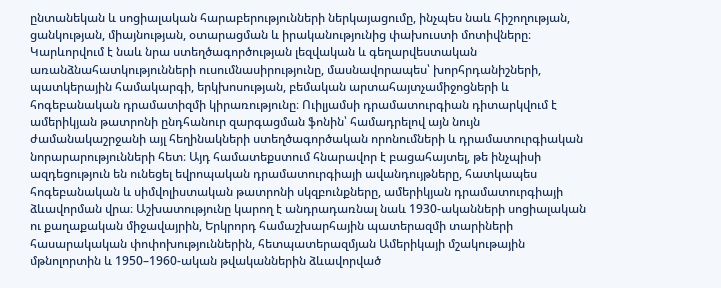ընտանեկան և սոցիալական հարաբերությունների ներկայացումը, ինչպես նաև հիշողության, ցանկության, միայնության, օտարացման և իրականությունից փախուստի մոտիվները։ Կարևորվում է նաև նրա ստեղծագործության լեզվական և գեղարվեստական առանձնահատկությունների ուսումնասիրությունը, մասնավորապես՝ խորհրդանիշների, պատկերային համակարգի, երկխոսության, բեմական արտահայտչամիջոցների և հոգեբանական դրամատիզմի կիրառությունը։ Ուիլյամսի դրամատուրգիան դիտարկվում է ամերիկյան թատրոնի ընդհանուր զարգացման ֆոնին՝ համադրելով այն նույն ժամանակաշրջանի այլ հեղինակների ստեղծագործական որոնումների և դրամատուրգիական նորարարությունների հետ։ Այդ համատեքստում հնարավոր է բացահայտել, թե ինչպիսի ազդեցություն են ունեցել եվրոպական դրամատուրգիայի ավանդույթները, հատկապես հոգեբանական և սիմվոլիստական թատրոնի սկզբունքները, ամերիկյան դրամատուրգիայի ձևավորման վրա։ Աշխատությունը կարող է անդրադառնալ նաև 1930-ականների սոցիալական ու քաղաքական միջավայրին, Երկրորդ համաշխարհային պատերազմի տարիների հասարակական փոփոխություններին, հետպատերազմյան Ամերիկայի մշակութային մթնոլորտին և 1950–1960-ական թվականներին ձևավորված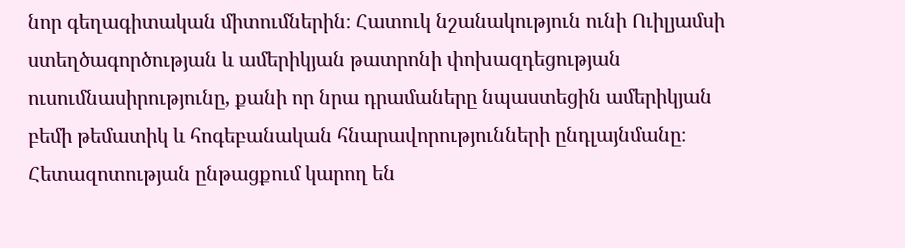նոր գեղագիտական միտումներին։ Հատուկ նշանակություն ունի Ուիլյամսի ստեղծագործության և ամերիկյան թատրոնի փոխազդեցության ուսումնասիրությունը, քանի որ նրա դրամաները նպաստեցին ամերիկյան բեմի թեմատիկ և հոգեբանական հնարավորությունների ընդլայնմանը։ Հետազոտության ընթացքում կարող են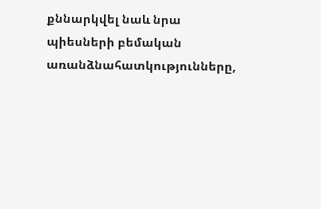քննարկվել նաև նրա պիեսների բեմական առանձնահատկությունները,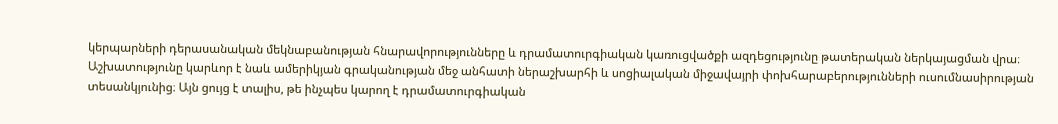կերպարների դերասանական մեկնաբանության հնարավորությունները և դրամատուրգիական կառուցվածքի ազդեցությունը թատերական ներկայացման վրա։ Աշխատությունը կարևոր է նաև ամերիկյան գրականության մեջ անհատի ներաշխարհի և սոցիալական միջավայրի փոխհարաբերությունների ուսումնասիրության տեսանկյունից։ Այն ցույց է տալիս, թե ինչպես կարող է դրամատուրգիական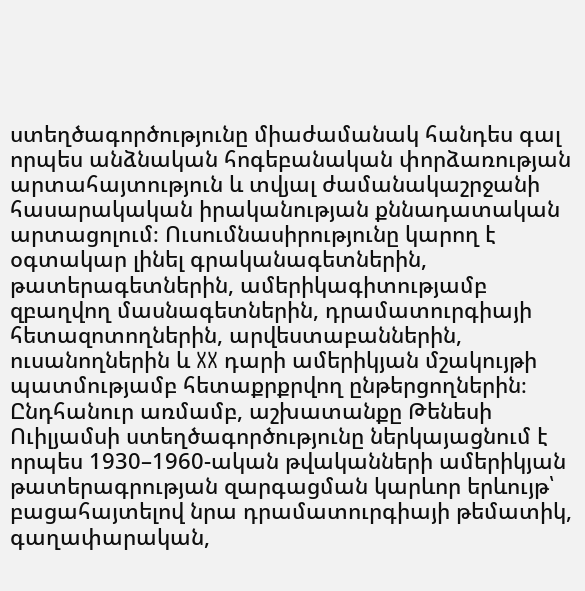ստեղծագործությունը միաժամանակ հանդես գալ որպես անձնական հոգեբանական փորձառության արտահայտություն և տվյալ ժամանակաշրջանի հասարակական իրականության քննադատական արտացոլում։ Ուսումնասիրությունը կարող է օգտակար լինել գրականագետներին, թատերագետներին, ամերիկագիտությամբ զբաղվող մասնագետներին, դրամատուրգիայի հետազոտողներին, արվեստաբաններին, ուսանողներին և XX դարի ամերիկյան մշակույթի պատմությամբ հետաքրքրվող ընթերցողներին։ Ընդհանուր առմամբ, աշխատանքը Թենեսի Ուիլյամսի ստեղծագործությունը ներկայացնում է որպես 1930–1960-ական թվականների ամերիկյան թատերագրության զարգացման կարևոր երևույթ՝ բացահայտելով նրա դրամատուրգիայի թեմատիկ, գաղափարական,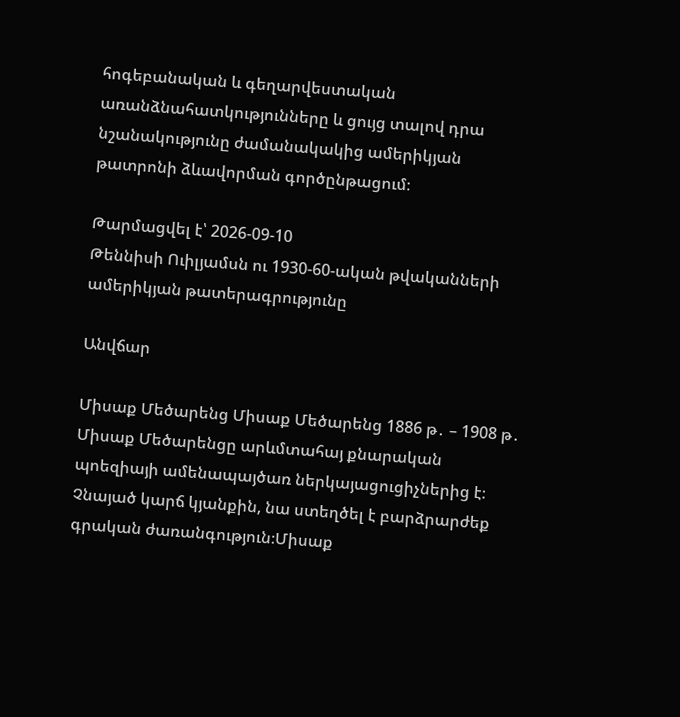հոգեբանական և գեղարվեստական առանձնահատկությունները և ցույց տալով դրա նշանակությունը ժամանակակից ամերիկյան թատրոնի ձևավորման գործընթացում։

Թարմացվել է՝ 2026-09-10
Թեննիսի Ուիլյամսն ու 1930-60-ական թվականների ամերիկյան թատերագրությունը

Անվճար

Միսաք Մեծարենց Միսաք Մեծարենց 1886 թ․ – 1908 թ․ Միսաք Մեծարենցը արևմտահայ քնարական պոեզիայի ամենապայծառ ներկայացուցիչներից է։ Չնայած կարճ կյանքին, նա ստեղծել է բարձրարժեք գրական ժառանգություն։Միսաք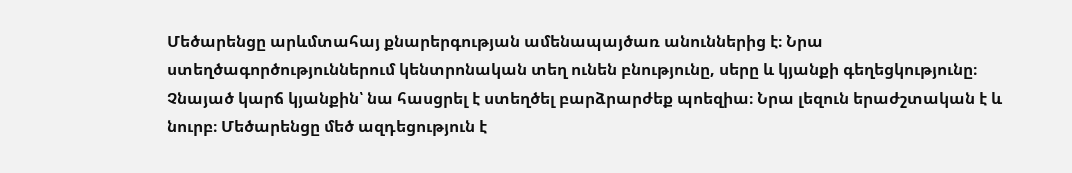Մեծարենցը արևմտահայ քնարերգության ամենապայծառ անուններից է։ Նրա ստեղծագործություններում կենտրոնական տեղ ունեն բնությունը, սերը և կյանքի գեղեցկությունը։ Չնայած կարճ կյանքին՝ նա հասցրել է ստեղծել բարձրարժեք պոեզիա։ Նրա լեզուն երաժշտական է և նուրբ։ Մեծարենցը մեծ ազդեցություն է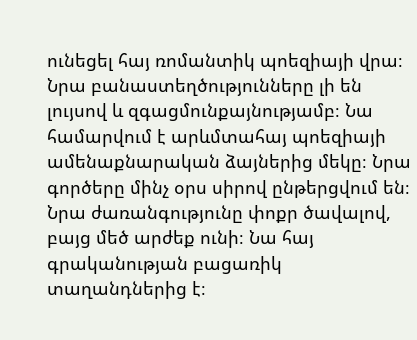ունեցել հայ ռոմանտիկ պոեզիայի վրա։ Նրա բանաստեղծությունները լի են լույսով և զգացմունքայնությամբ։ Նա համարվում է արևմտահայ պոեզիայի ամենաքնարական ձայներից մեկը։ Նրա գործերը մինչ օրս սիրով ընթերցվում են։ Նրա ժառանգությունը փոքր ծավալով, բայց մեծ արժեք ունի։ Նա հայ գրականության բացառիկ տաղանդներից է։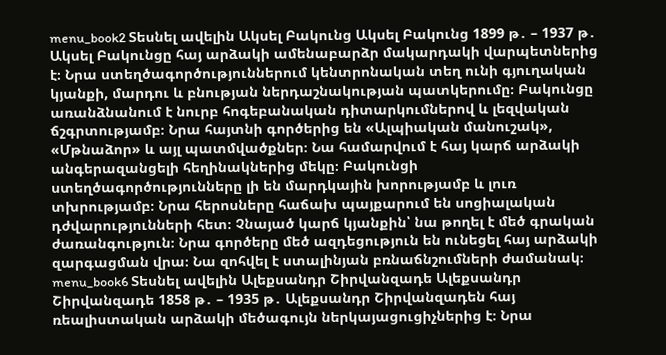menu_book2 Տեսնել ավելին Ակսել Բակունց Ակսել Բակունց 1899 թ․ – 1937 թ․ Ակսել Բակունցը հայ արձակի ամենաբարձր մակարդակի վարպետներից է։ Նրա ստեղծագործություններում կենտրոնական տեղ ունի գյուղական կյանքի, մարդու և բնության ներդաշնակության պատկերումը։ Բակունցը առանձնանում է նուրբ հոգեբանական դիտարկումներով և լեզվական ճշգրտությամբ։ Նրա հայտնի գործերից են «Ալպիական մանուշակ», «Մթնաձոր» և այլ պատմվածքներ։ Նա համարվում է հայ կարճ արձակի անգերազանցելի հեղինակներից մեկը։ Բակունցի ստեղծագործությունները լի են մարդկային խորությամբ և լուռ տխրությամբ։ Նրա հերոսները հաճախ պայքարում են սոցիալական դժվարությունների հետ։ Չնայած կարճ կյանքին՝ նա թողել է մեծ գրական ժառանգություն։ Նրա գործերը մեծ ազդեցություն են ունեցել հայ արձակի զարգացման վրա։ Նա զոհվել է ստալինյան բռնաճնշումների ժամանակ։ menu_book6 Տեսնել ավելին Ալեքսանդր Շիրվանզադե Ալեքսանդր Շիրվանզադե 1858 թ․ – 1935 թ․ Ալեքսանդր Շիրվանզադեն հայ ռեալիստական արձակի մեծագույն ներկայացուցիչներից է։ Նրա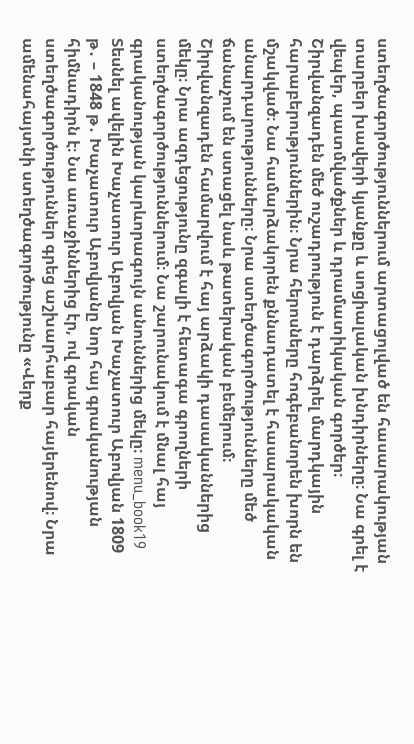ստեղծագործություններում արտացոլված են հասարակության տարբեր խավերի կյանքը և սոցիալական խնդիրները։ Նա գրել է վեպեր, պատմվածքներ և դրամատիկական գործեր։ Շիրվանզադեն մեծ ուշադրություն է դարձրել մարդկային հարաբերություններին։ Նրա հերոսները հոգեբանորեն խորն են մշակված։ Նա համարձակորեն քննադատել է հասարակական անարդարությունները։ Նրա ստեղծագործությունները մեծ ճանաչում են ստացել նաև թատերական բեմերում։ Շիրվանզադեն համարվում է հայ արձակի դասականներից մեկը։ Նրա ազդեցությունը զգալի է հետագա գրողների ստեղծագործություններում։ Նա շարունակում է մնալ հայ գրականության կարևորագույն անուններից մեկը։ menu_book19 Տեսնել ավելին Խաչատուր Աբովյան Խաչատուր Աբովյան 1809 թ․ – 1848 թ․ Խաչատուր Աբովյանը նոր հայ գրականության հիմնադիրն է։ Նա առաջիններից էր, ով գրական ստեղծագործություններ գրեց աշխարհաբար հայերենով։ Նրա ամենահայտնի ստեղծագործությունը «Վերք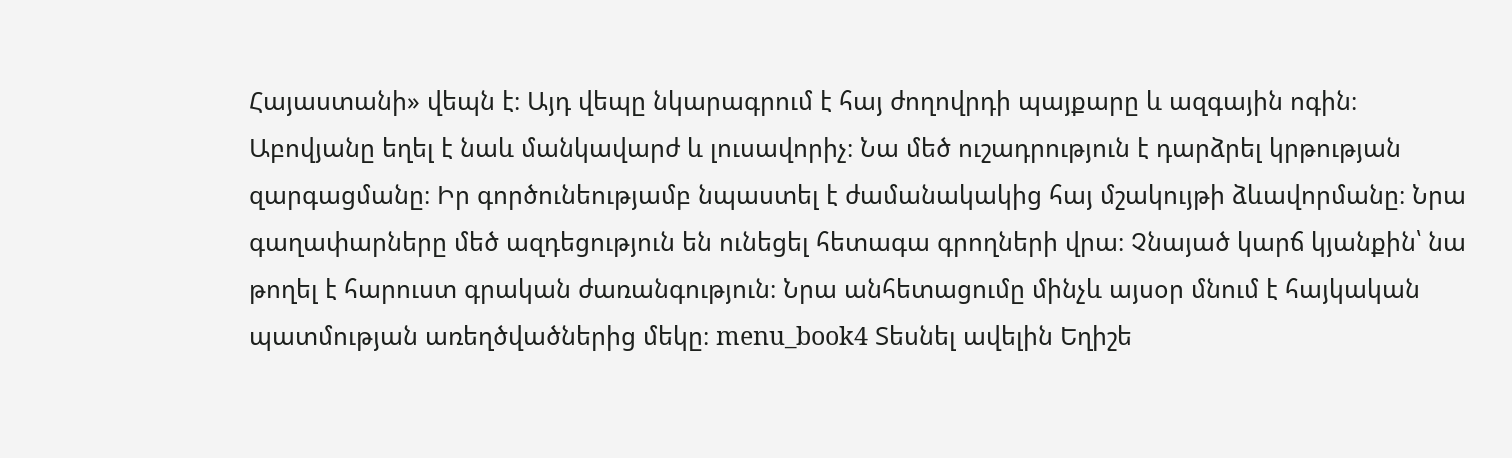Հայաստանի» վեպն է։ Այդ վեպը նկարագրում է հայ ժողովրդի պայքարը և ազգային ոգին։ Աբովյանը եղել է նաև մանկավարժ և լուսավորիչ։ Նա մեծ ուշադրություն է դարձրել կրթության զարգացմանը։ Իր գործունեությամբ նպաստել է ժամանակակից հայ մշակույթի ձևավորմանը։ Նրա գաղափարները մեծ ազդեցություն են ունեցել հետագա գրողների վրա։ Չնայած կարճ կյանքին՝ նա թողել է հարուստ գրական ժառանգություն։ Նրա անհետացումը մինչև այսօր մնում է հայկական պատմության առեղծվածներից մեկը։ menu_book4 Տեսնել ավելին Եղիշե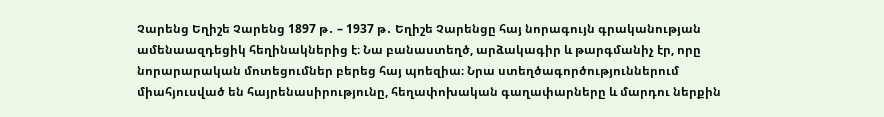Չարենց Եղիշե Չարենց 1897 թ․ – 1937 թ․ Եղիշե Չարենցը հայ նորագույն գրականության ամենաազդեցիկ հեղինակներից է։ Նա բանաստեղծ, արձակագիր և թարգմանիչ էր, որը նորարարական մոտեցումներ բերեց հայ պոեզիա։ Նրա ստեղծագործություններում միահյուսված են հայրենասիրությունը, հեղափոխական գաղափարները և մարդու ներքին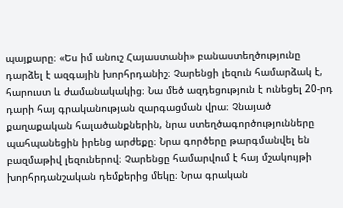պայքարը։ «Ես իմ անուշ Հայաստանի» բանաստեղծությունը դարձել է ազգային խորհրդանիշ։ Չարենցի լեզուն համարձակ է, հարուստ և ժամանակակից։ Նա մեծ ազդեցություն է ունեցել 20-րդ դարի հայ գրականության զարգացման վրա։ Չնայած քաղաքական հալածանքներին, նրա ստեղծագործությունները պահպանեցին իրենց արժեքը։ Նրա գործերը թարգմանվել են բազմաթիվ լեզուներով։ Չարենցը համարվում է հայ մշակույթի խորհրդանշական դեմքերից մեկը։ Նրա գրական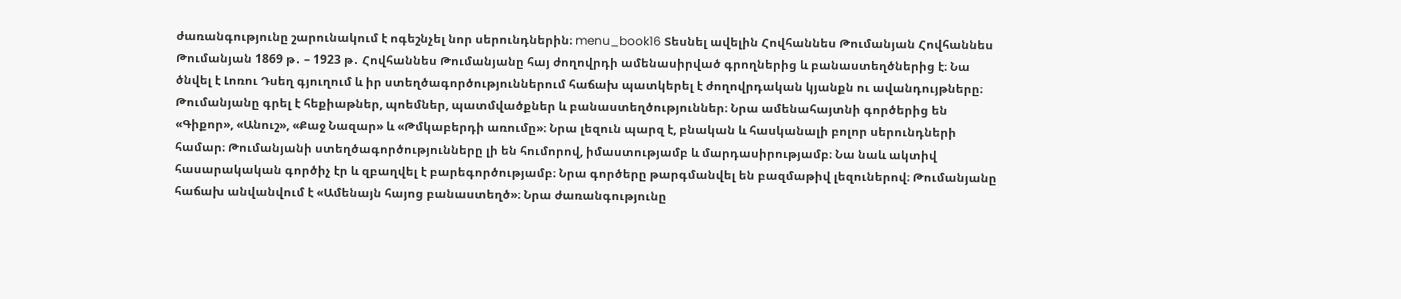ժառանգությունը շարունակում է ոգեշնչել նոր սերունդներին։ menu_book16 Տեսնել ավելին Հովհաննես Թումանյան Հովհաննես Թումանյան 1869 թ․ – 1923 թ․ Հովհաննես Թումանյանը հայ ժողովրդի ամենասիրված գրողներից և բանաստեղծներից է։ Նա ծնվել է Լոռու Դսեղ գյուղում և իր ստեղծագործություններում հաճախ պատկերել է ժողովրդական կյանքն ու ավանդույթները։ Թումանյանը գրել է հեքիաթներ, պոեմներ, պատմվածքներ և բանաստեղծություններ։ Նրա ամենահայտնի գործերից են «Գիքոր», «Անուշ», «Քաջ Նազար» և «Թմկաբերդի առումը»։ Նրա լեզուն պարզ է, բնական և հասկանալի բոլոր սերունդների համար։ Թումանյանի ստեղծագործությունները լի են հումորով, իմաստությամբ և մարդասիրությամբ։ Նա նաև ակտիվ հասարակական գործիչ էր և զբաղվել է բարեգործությամբ։ Նրա գործերը թարգմանվել են բազմաթիվ լեզուներով։ Թումանյանը հաճախ անվանվում է «Ամենայն հայոց բանաստեղծ»։ Նրա ժառանգությունը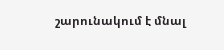շարունակում է մնալ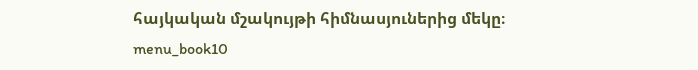հայկական մշակույթի հիմնասյուներից մեկը։ menu_book10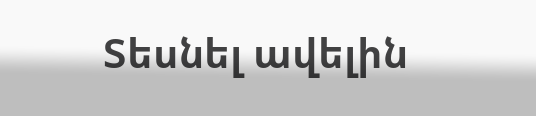Տեսնել ավելին